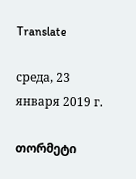Translate

среда, 23 января 2019 г.

თორმეტი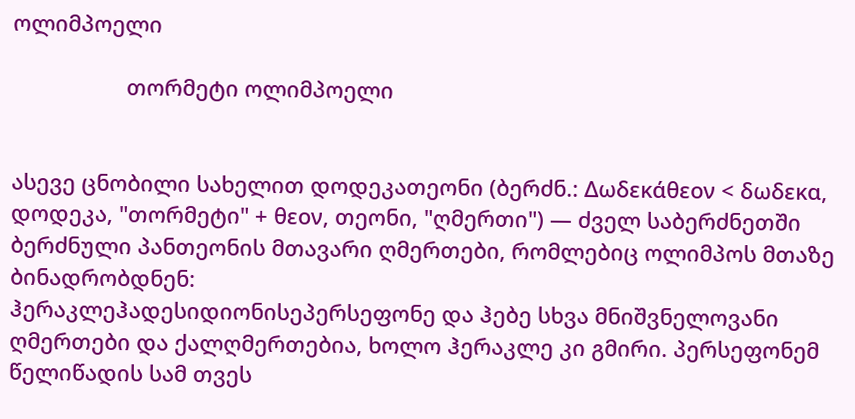ოლიმპოელი

                   თორმეტი ოლიმპოელი


ასევე ცნობილი სახელით დოდეკათეონი (ბერძნ.: Δωδεκάθεον < δωδεκα, დოდეკა, "თორმეტი" + θεον, თეონი, "ღმერთი") — ძველ საბერძნეთში ბერძნული პანთეონის მთავარი ღმერთები, რომლებიც ოლიმპოს მთაზე ბინადრობდნენ:
ჰერაკლეჰადესიდიონისეპერსეფონე და ჰებე სხვა მნიშვნელოვანი ღმერთები და ქალღმერთებია, ხოლო ჰერაკლე კი გმირი. პერსეფონემ წელიწადის სამ თვეს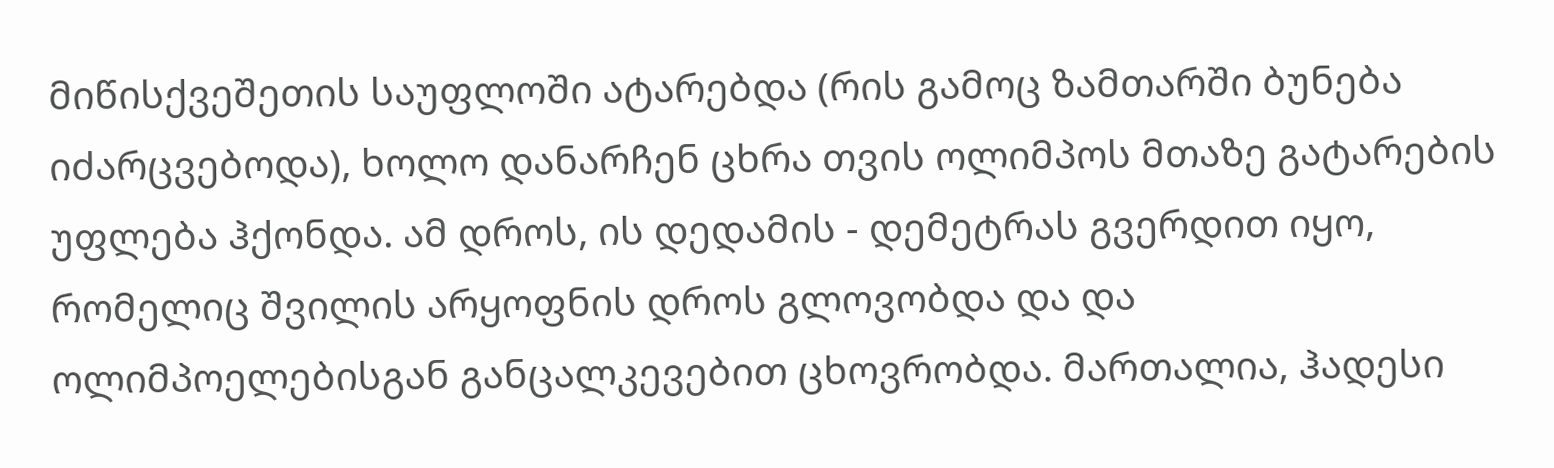მიწისქვეშეთის საუფლოში ატარებდა (რის გამოც ზამთარში ბუნება იძარცვებოდა), ხოლო დანარჩენ ცხრა თვის ოლიმპოს მთაზე გატარების უფლება ჰქონდა. ამ დროს, ის დედამის - დემეტრას გვერდით იყო, რომელიც შვილის არყოფნის დროს გლოვობდა და და ოლიმპოელებისგან განცალკევებით ცხოვრობდა. მართალია, ჰადესი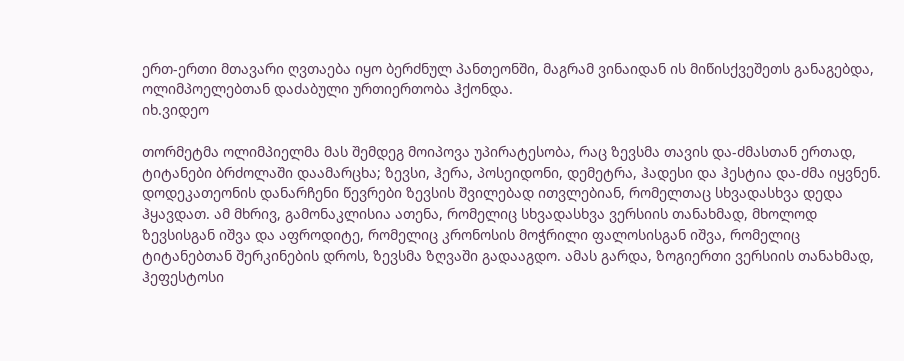ერთ-ერთი მთავარი ღვთაება იყო ბერძნულ პანთეონში, მაგრამ ვინაიდან ის მიწისქვეშეთს განაგებდა, ოლიმპოელებთან დაძაბული ურთიერთობა ჰქონდა.
იხ.ვიდეო

თორმეტმა ოლიმპიელმა მას შემდეგ მოიპოვა უპირატესობა, რაც ზევსმა თავის და-ძმასთან ერთად, ტიტანები ბრძოლაში დაამარცხა; ზევსი, ჰერა, პოსეიდონი, დემეტრა, ჰადესი და ჰესტია და-ძმა იყვნენ. დოდეკათეონის დანარჩენი წევრები ზევსის შვილებად ითვლებიან, რომელთაც სხვადასხვა დედა ჰყავდათ. ამ მხრივ, გამონაკლისია ათენა, რომელიც სხვადასხვა ვერსიის თანახმად, მხოლოდ ზევსისგან იშვა და აფროდიტე, რომელიც კრონოსის მოჭრილი ფალოსისგან იშვა, რომელიც ტიტანებთან შერკინების დროს, ზევსმა ზღვაში გადააგდო. ამას გარდა, ზოგიერთი ვერსიის თანახმად, ჰეფესტოსი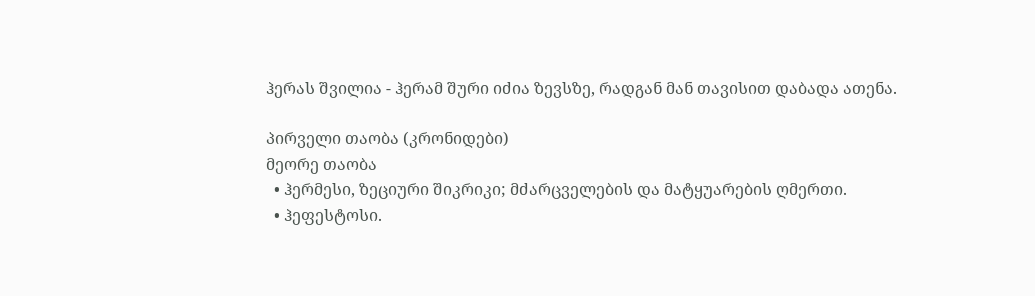ჰერას შვილია - ჰერამ შური იძია ზევსზე, რადგან მან თავისით დაბადა ათენა.

პირველი თაობა (კრონიდები)
მეორე თაობა
  • ჰერმესი, ზეციური შიკრიკი; მძარცველების და მატყუარების ღმერთი.
  • ჰეფესტოსი.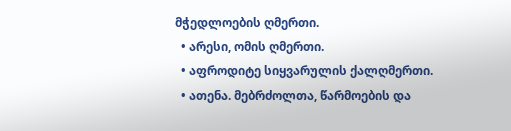მჭედლოების ღმერთი.
  • არესი, ომის ღმერთი.
  • აფროდიტე სიყვარულის ქალღმერთი.
  • ათენა. მებრძოლთა, წარმოების და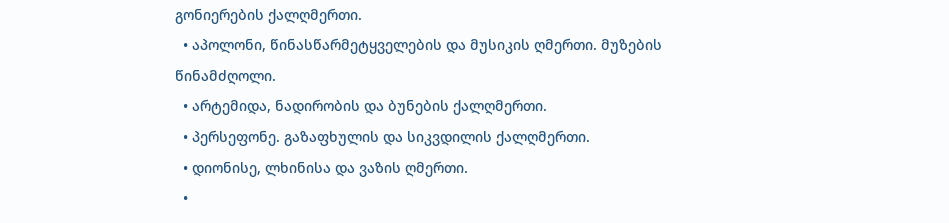გონიერების ქალღმერთი.
  • აპოლონი, წინასწარმეტყველების და მუსიკის ღმერთი. მუზების წინამძღოლი.
  • არტემიდა, ნადირობის და ბუნების ქალღმერთი.
  • პერსეფონე. გაზაფხულის და სიკვდილის ქალღმერთი.
  • დიონისე, ლხინისა და ვაზის ღმერთი.
  •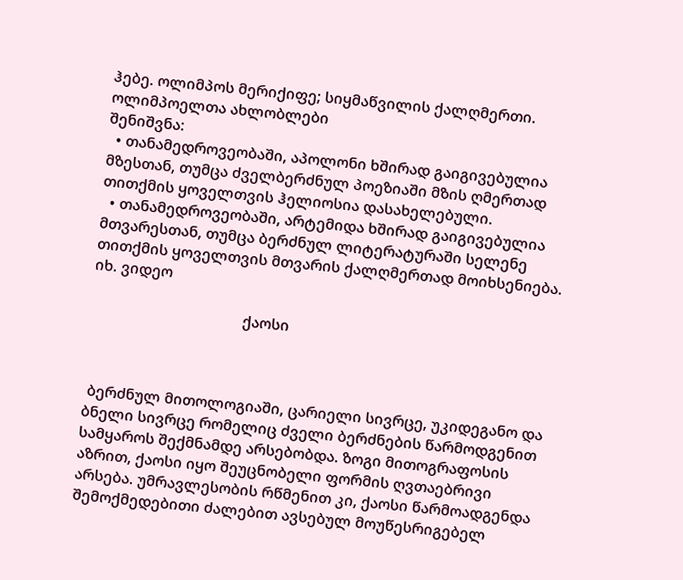ჰებე. ოლიმპოს მერიქიფე; სიყმაწვილის ქალღმერთი.
ოლიმპოელთა ახლობლები
შენიშვნა:
  • თანამედროვეობაში, აპოლონი ხშირად გაიგივებულია მზესთან, თუმცა ძველბერძნულ პოეზიაში მზის ღმერთად თითქმის ყოველთვის ჰელიოსია დასახელებული.
  • თანამედროვეობაში, არტემიდა ხშირად გაიგივებულია მთვარესთან, თუმცა ბერძნულ ლიტერატურაში სელენე თითქმის ყოველთვის მთვარის ქალღმერთად მოიხსენიება.
იხ. ვიდეო

                                      ქაოსი



 ბერძნულ მითოლოგიაში, ცარიელი სივრცე, უკიდეგანო და ბნელი სივრცე რომელიც ძველი ბერძნების წარმოდგენით სამყაროს შექმნამდე არსებობდა. ზოგი მითოგრაფოსის აზრით, ქაოსი იყო შეუცნობელი ფორმის ღვთაებრივი არსება. უმრავლესობის რწმენით კი, ქაოსი წარმოადგენდა შემოქმედებითი ძალებით ავსებულ მოუწესრიგებელ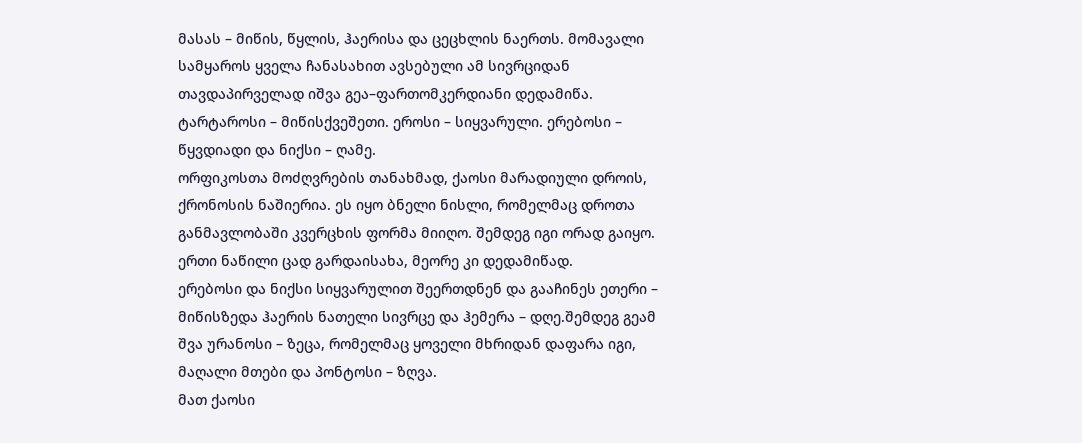მასას – მიწის, წყლის, ჰაერისა და ცეცხლის ნაერთს. მომავალი სამყაროს ყველა ჩანასახით ავსებული ამ სივრციდან თავდაპირველად იშვა გეა–ფართომკერდიანი დედამიწა. ტარტაროსი – მიწისქვეშეთი. ეროსი – სიყვარული. ერებოსი – წყვდიადი და ნიქსი – ღამე.
ორფიკოსთა მოძღვრების თანახმად, ქაოსი მარადიული დროის, ქრონოსის ნაშიერია. ეს იყო ბნელი ნისლი, რომელმაც დროთა განმავლობაში კვერცხის ფორმა მიიღო. შემდეგ იგი ორად გაიყო. ერთი ნაწილი ცად გარდაისახა, მეორე კი დედამიწად.
ერებოსი და ნიქსი სიყვარულით შეერთდნენ და გააჩინეს ეთერი – მიწისზედა ჰაერის ნათელი სივრცე და ჰემერა – დღე.შემდეგ გეამ შვა ურანოსი – ზეცა, რომელმაც ყოველი მხრიდან დაფარა იგი, მაღალი მთები და პონტოსი – ზღვა.
მათ ქაოსი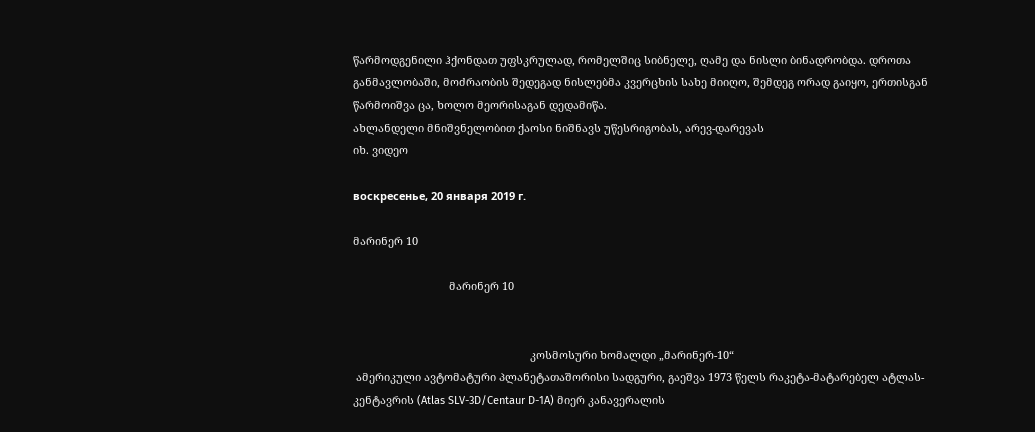წარმოდგენილი ჰქონდათ უფსკრულად, რომელშიც სიბნელე, ღამე და ნისლი ბინადრობდა. დროთა განმავლობაში, მოძრაობის შედეგად ნისლებმა კვერცხის სახე მიიღო, შემდეგ ორად გაიყო, ერთისგან წარმოიშვა ცა, ხოლო მეორისაგან დედამიწა.
ახლანდელი მნიშვნელობით ქაოსი ნიშნავს უწესრიგობას, არევ-დარევას
იხ. ვიდეო

воскресенье, 20 января 2019 г.

მარინერ 10

                                მარინერ 10


                                                           კოსმოსური ხომალდი „მარინერ-10“
 ამერიკული ავტომატური პლანეტათაშორისი სადგური, გაეშვა 1973 წელს რაკეტა-მატარებელ ატლას-კენტავრის (Atlas SLV-3D/Centaur D-1A) მიერ კანავერალის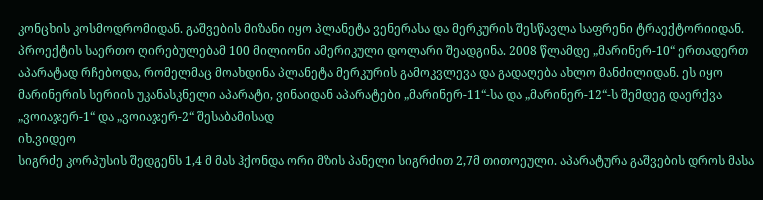კონცხის კოსმოდრომიდან. გაშვების მიზანი იყო პლანეტა ვენერასა და მერკურის შესწავლა საფრენი ტრაექტორიიდან. პროექტის საერთო ღირებულებამ 100 მილიონი ამერიკული დოლარი შეადგინა. 2008 წლამდე „მარინერ-10“ ერთადერთ აპარატად რჩებოდა, რომელმაც მოახდინა პლანეტა მერკურის გამოკვლევა და გადაღება ახლო მანძილიდან. ეს იყო მარინერის სერიის უკანასკნელი აპარატი, ვინაიდან აპარატები „მარინერ-11“-სა და „მარინერ-12“-ს შემდეგ დაერქვა „ვოიაჯერ-1“ და „ვოიაჯერ-2“ შესაბამისად
იხ.ვიდეო
სიგრძე კორპუსის შედგენს 1,4 მ მას ჰქონდა ორი მზის პანელი სიგრძით 2,7მ თითოეული. აპარატურა გაშვების დროს მასა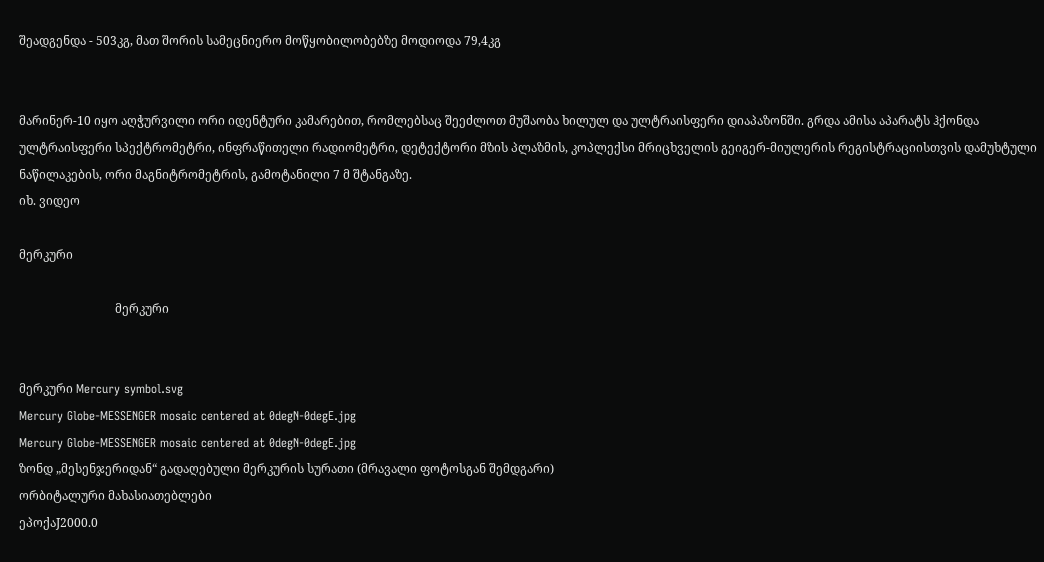შეადგენდა - 503კგ, მათ შორის სამეცნიერო მოწყობილობებზე მოდიოდა 79,4კგ


მარინერ-10 იყო აღჭურვილი ორი იდენტური კამარებით, რომლებსაც შეეძლოთ მუშაობა ხილულ და ულტრაისფერი დიაპაზონში. გრდა ამისა აპარატს ჰქონდა ულტრაისფერი სპექტრომეტრი, ინფრაწითელი რადიომეტრი, დეტექტორი მზის პლაზმის, კოპლექსი მრიცხველის გეიგერ-მიულერის რეგისტრაციისთვის დამუხტული ნაწილაკების, ორი მაგნიტრომეტრის, გამოტანილი 7 მ შტანგაზე.
იხ. ვიდეო

მერკური

                                მერკური


მერკური Mercury symbol.svg
Mercury Globe-MESSENGER mosaic centered at 0degN-0degE.jpg
Mercury Globe-MESSENGER mosaic centered at 0degN-0degE.jpg
ზონდ „მესენჯერიდან“ გადაღებული მერკურის სურათი (მრავალი ფოტოსგან შემდგარი)
ორბიტალური მახასიათებლები
ეპოქაJ2000.0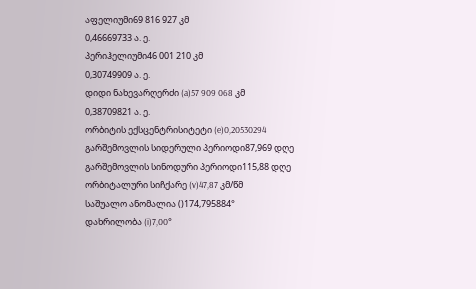აფელიუმი69 816 927 კმ
0,46669733 ა. ე.
პერიჰელიუმი46 001 210 კმ
0,30749909 ა. ე.
დიდი ნახევარღერძი (a)57 909 068 კმ
0,38709821 ა. ე.
ორბიტის ექსცენტრისიტეტი (e)0,20530294
გარშემოვლის სიდერული პერიოდი87,969 დღე
გარშემოვლის სინოდური პერიოდი115,88 დღე
ორბიტალური სიჩქარე (v)47,87 კმ/წმ
საშუალო ანომალია ()174,795884°
დახრილობა (i)7,00°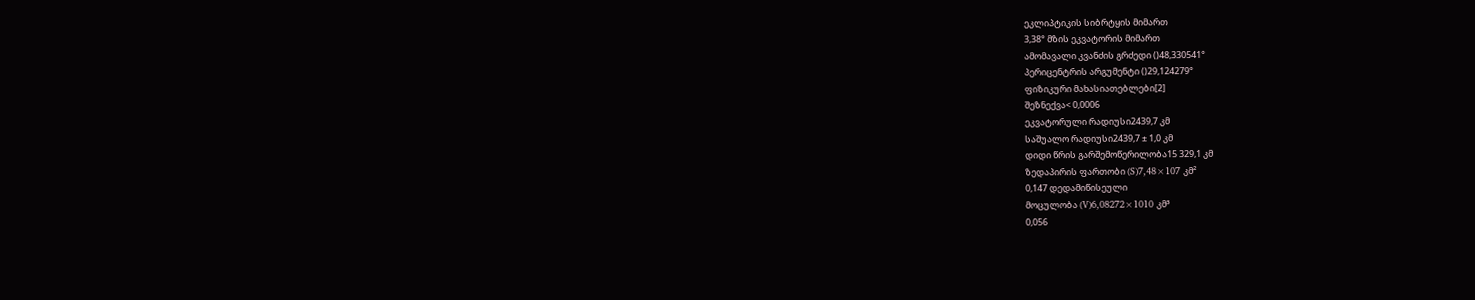ეკლიპტიკის სიბრტყის მიმართ
3,38° მზის ეკვატორის მიმართ
ამომავალი კვანძის გრძედი ()48,330541°
პერიცენტრის არგუმენტი ()29,124279°
ფიზიკური მახასიათებლები[2]
შეზნექვა< 0,0006
ეკვატორული რადიუსი2439,7 კმ
საშუალო რადიუსი2439,7 ± 1,0 კმ
დიდი წრის გარშემოწერილობა15 329,1 კმ
ზედაპირის ფართობი (S)7,48×107 კმ²
0,147 დედამიწისეული
მოცულობა (V)6,08272×1010 კმ³
0,056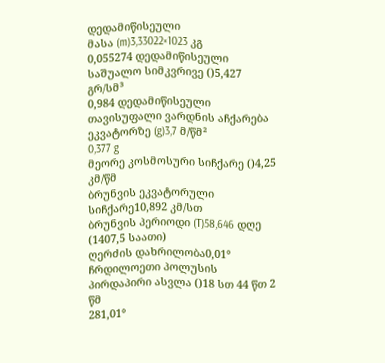დედამიწისეული
მასა (m)3,33022×1023 კგ
0,055274 დედამიწისეული
საშუალო სიმკვრივე ()5,427 გრ/სმ³
0,984 დედამიწისეული
თავისუფალი ვარდნის აჩქარება ეკვატორზე (g)3,7 მ/წმ²
0,377 g
მეორე კოსმოსური სიჩქარე ()4,25 კმ/წმ
ბრუნვის ეკვატორული სიჩქარე10,892 კმ/სთ
ბრუნვის პერიოდი (T)58,646 დღე (1407,5 საათი)
ღერძის დახრილობა0,01°
ჩრდილოეთი პოლუსის პირდაპირი ასვლა ()18 სთ 44 წთ 2 წმ
281,01°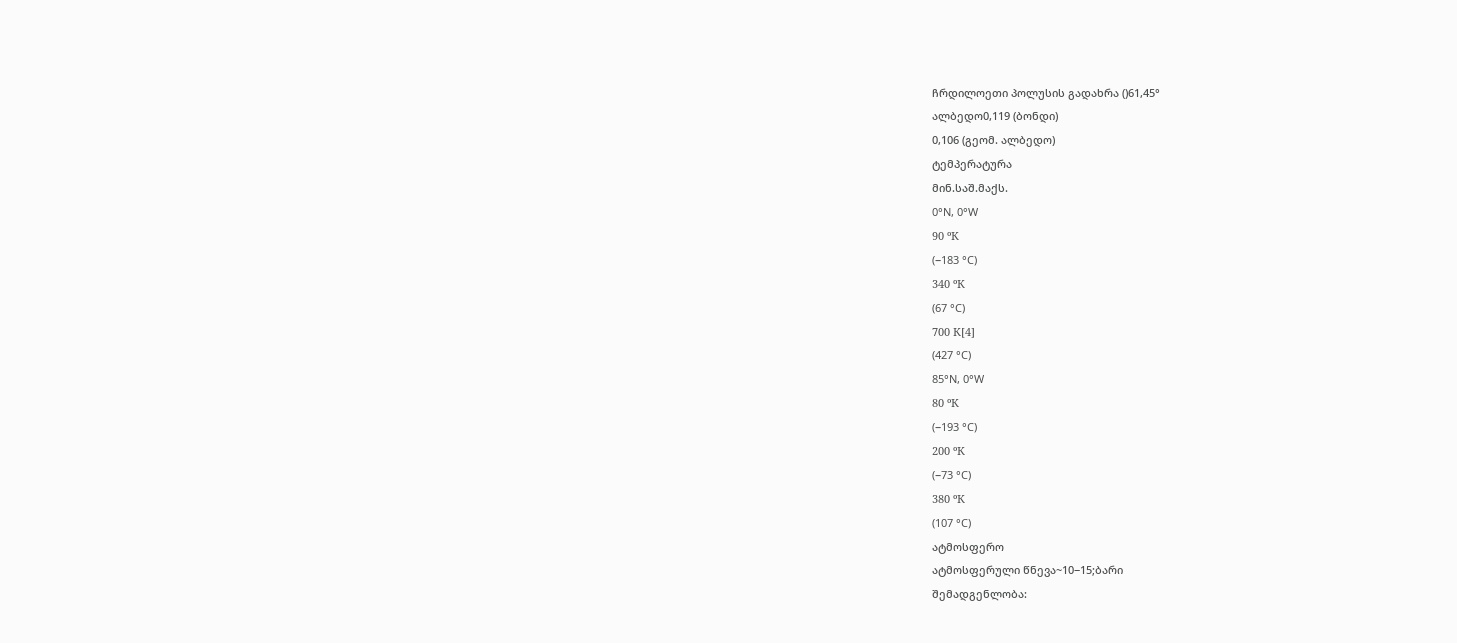ჩრდილოეთი პოლუსის გადახრა ()61,45°
ალბედო0,119 (ბონდი)
0,106 (გეომ. ალბედო)
ტემპერატურა
მინ.საშ.მაქს.
0°N, 0°W
90 ºК
(−183 °C)
340 ºК
(67 °C)
700 К[4]
(427 °C)
85°N, 0°W
80 ºК
(−193 °C)
200 ºК
(−73 °C)
380 ºК
(107 °C)
ატმოსფერო
ატმოსფერული წნევა~10−15;ბარი
შემადგენლობა: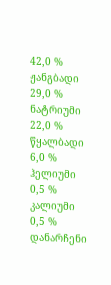42,0 % ჟანგბადი
29,0 % ნატრიუმი
22,0 % წყალბადი
6,0 % ჰელიუმი
0,5 % კალიუმი
0,5 % დანარჩენი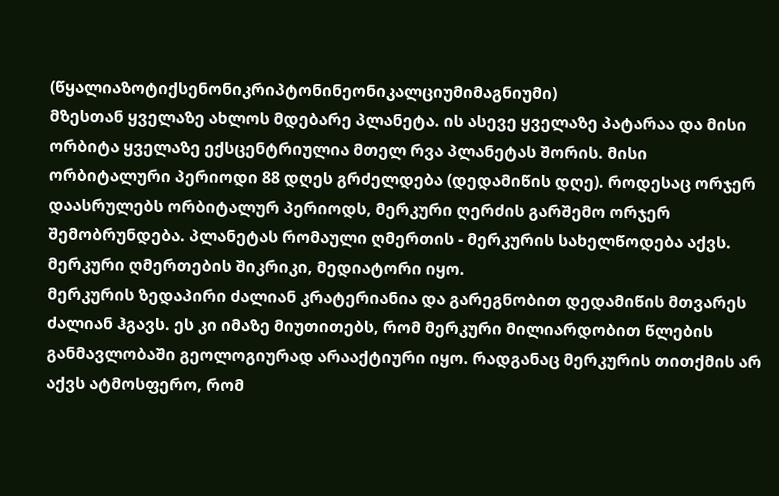(წყალიაზოტიქსენონიკრიპტონინეონიკალციუმიმაგნიუმი)
მზესთან ყველაზე ახლოს მდებარე პლანეტა. ის ასევე ყველაზე პატარაა და მისი ორბიტა ყველაზე ექსცენტრიულია მთელ რვა პლანეტას შორის. მისი ორბიტალური პერიოდი 88 დღეს გრძელდება (დედამიწის დღე). როდესაც ორჯერ დაასრულებს ორბიტალურ პერიოდს, მერკური ღერძის გარშემო ორჯერ შემობრუნდება. პლანეტას რომაული ღმერთის - მერკურის სახელწოდება აქვს. მერკური ღმერთების შიკრიკი, მედიატორი იყო.
მერკურის ზედაპირი ძალიან კრატერიანია და გარეგნობით დედამიწის მთვარეს ძალიან ჰგავს. ეს კი იმაზე მიუთითებს, რომ მერკური მილიარდობით წლების განმავლობაში გეოლოგიურად არააქტიური იყო. რადგანაც მერკურის თითქმის არ აქვს ატმოსფერო, რომ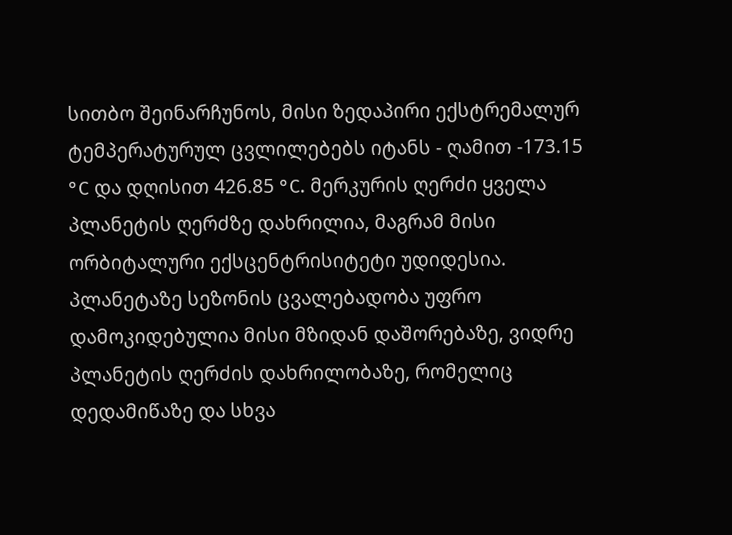სითბო შეინარჩუნოს, მისი ზედაპირი ექსტრემალურ ტემპერატურულ ცვლილებებს იტანს - ღამით -173.15 °C და დღისით 426.85 °C. მერკურის ღერძი ყველა პლანეტის ღერძზე დახრილია, მაგრამ მისი ორბიტალური ექსცენტრისიტეტი უდიდესია. პლანეტაზე სეზონის ცვალებადობა უფრო დამოკიდებულია მისი მზიდან დაშორებაზე, ვიდრე პლანეტის ღერძის დახრილობაზე, რომელიც დედამიწაზე და სხვა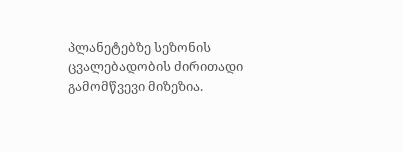პლანეტებზე სეზონის ცვალებადობის ძირითადი გამომწვევი მიზეზია.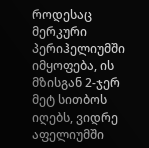როდესაც მერკური პერიჰელიუმში იმყოფება, ის მზისგან 2-ჯერ მეტ სითბოს იღებს, ვიდრე აფელიუმში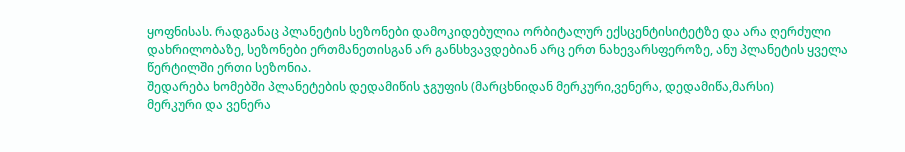ყოფნისას. რადგანაც პლანეტის სეზონები დამოკიდებულია ორბიტალურ ექსცენტისიტეტზე და არა ღერძული დახრილობაზე, სეზონები ერთმანეთისგან არ განსხვავდებიან არც ერთ ნახევარსფეროზე, ანუ პლანეტის ყველა წერტილში ერთი სეზონია.
შედარება ხომებში პლანეტების დედამიწის ჯგუფის (მარცხნიდან მერკური,ვენერა, დედამიწა,მარსი)
მერკური და ვენერა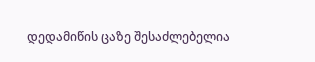დედამიწის ცაზე შესაძლებელია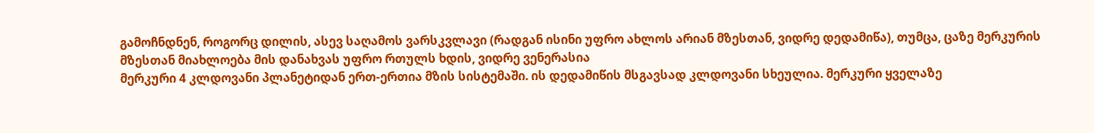გამოჩნდნენ, როგორც დილის, ასევ საღამოს ვარსკვლავი (რადგან ისინი უფრო ახლოს არიან მზესთან, ვიდრე დედამიწა), თუმცა, ცაზე მერკურის მზესთან მიახლოება მის დანახვას უფრო რთულს ხდის, ვიდრე ვენერასია
მერკური 4 კლდოვანი პლანეტიდან ერთ-ერთია მზის სისტემაში. ის დედამიწის მსგავსად კლდოვანი სხეულია. მერკური ყველაზე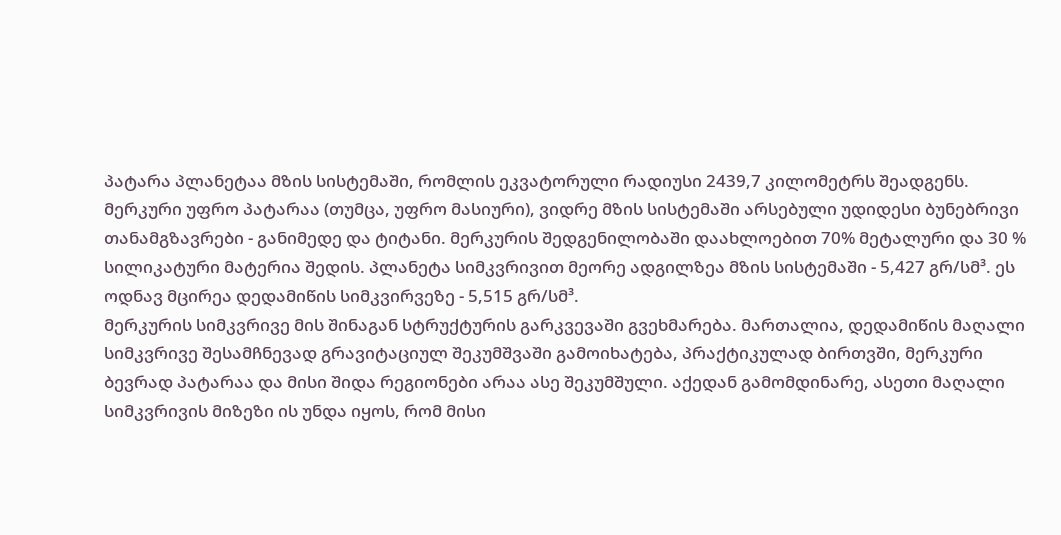პატარა პლანეტაა მზის სისტემაში, რომლის ეკვატორული რადიუსი 2439,7 კილომეტრს შეადგენს. მერკური უფრო პატარაა (თუმცა, უფრო მასიური), ვიდრე მზის სისტემაში არსებული უდიდესი ბუნებრივი თანამგზავრები - განიმედე და ტიტანი. მერკურის შედგენილობაში დაახლოებით 70% მეტალური და 30 % სილიკატური მატერია შედის. პლანეტა სიმკვრივით მეორე ადგილზეა მზის სისტემაში - 5,427 გრ/სმ³. ეს ოდნავ მცირეა დედამიწის სიმკვირვეზე - 5,515 გრ/სმ³.
მერკურის სიმკვრივე მის შინაგან სტრუქტურის გარკვევაში გვეხმარება. მართალია, დედამიწის მაღალი სიმკვრივე შესამჩნევად გრავიტაციულ შეკუმშვაში გამოიხატება, პრაქტიკულად ბირთვში, მერკური ბევრად პატარაა და მისი შიდა რეგიონები არაა ასე შეკუმშული. აქედან გამომდინარე, ასეთი მაღალი სიმკვრივის მიზეზი ის უნდა იყოს, რომ მისი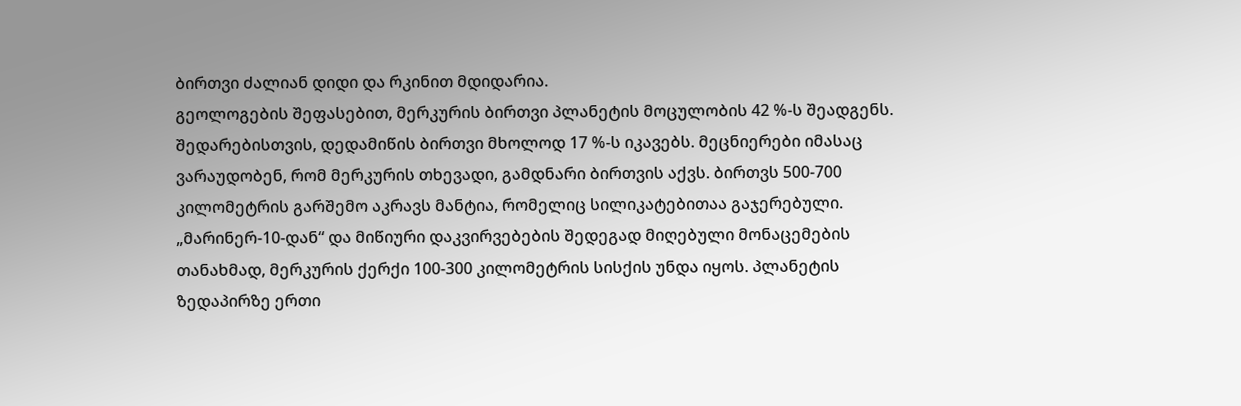ბირთვი ძალიან დიდი და რკინით მდიდარია.
გეოლოგების შეფასებით, მერკურის ბირთვი პლანეტის მოცულობის 42 %-ს შეადგენს. შედარებისთვის, დედამიწის ბირთვი მხოლოდ 17 %-ს იკავებს. მეცნიერები იმასაც ვარაუდობენ, რომ მერკურის თხევადი, გამდნარი ბირთვის აქვს. ბირთვს 500-700 კილომეტრის გარშემო აკრავს მანტია, რომელიც სილიკატებითაა გაჯერებული. „მარინერ-10-დან“ და მიწიური დაკვირვებების შედეგად მიღებული მონაცემების თანახმად, მერკურის ქერქი 100-300 კილომეტრის სისქის უნდა იყოს. პლანეტის ზედაპირზე ერთი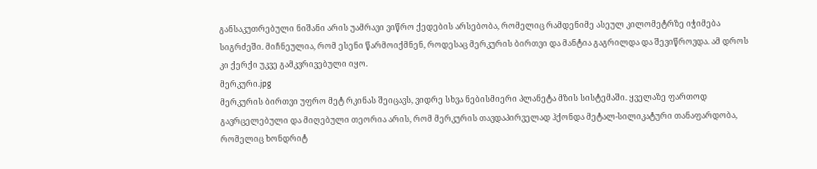განსაკუთრებული ნიშანი არის უამრავი ვიწრო ქედების არსებობა, რომელიც რამდენიმე ასეულ კილომეტრზე იჭიმება სიგრძეში. მიჩნეულია, რომ ესენი წარმოიქმნენ, როდესაც მერკურის ბირთვი და მანტია გაგრილდა და შევიწროვდა. ამ დროს კი ქერქი უკვე გამკვრივებული იყო.
მერკური.jpg
მერკურის ბირთვი უფრო მეტ რკინას შეიცავს, ვიდრე სხვა ნებისმიერი პლანეტა მზის სისტემაში. ყველაზე ფართოდ გავრცელებული და მიღებული თეორია არის, რომ მერკურის თავდაპირველად ჰქონდა მეტალ-სილიკატური თანაფარდობა, რომელიც ხონდრიტ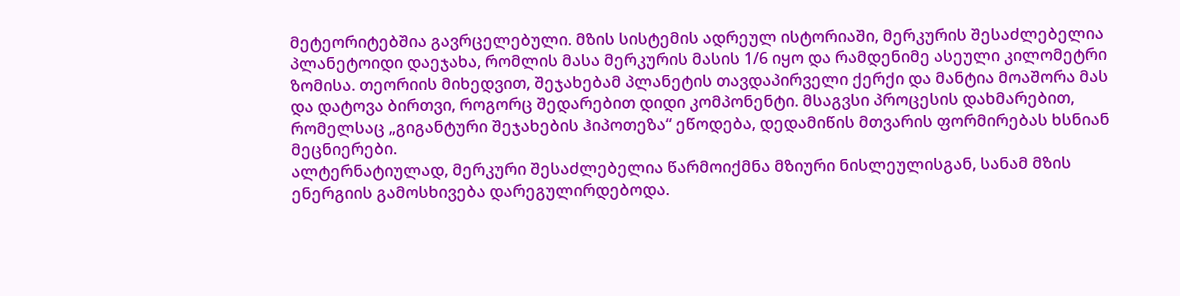მეტეორიტებშია გავრცელებული. მზის სისტემის ადრეულ ისტორიაში, მერკურის შესაძლებელია პლანეტოიდი დაეჯახა, რომლის მასა მერკურის მასის 1/6 იყო და რამდენიმე ასეული კილომეტრი ზომისა. თეორიის მიხედვით, შეჯახებამ პლანეტის თავდაპირველი ქერქი და მანტია მოაშორა მას და დატოვა ბირთვი, როგორც შედარებით დიდი კომპონენტი. მსაგვსი პროცესის დახმარებით, რომელსაც „გიგანტური შეჯახების ჰიპოთეზა“ ეწოდება, დედამიწის მთვარის ფორმირებას ხსნიან მეცნიერები.
ალტერნატიულად, მერკური შესაძლებელია წარმოიქმნა მზიური ნისლეულისგან, სანამ მზის ენერგიის გამოსხივება დარეგულირდებოდა.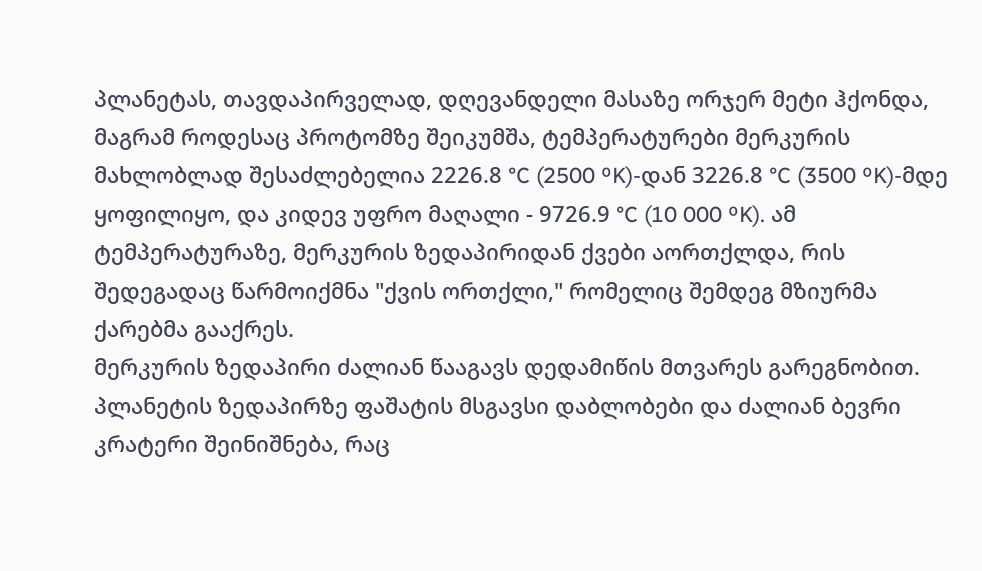პლანეტას, თავდაპირველად, დღევანდელი მასაზე ორჯერ მეტი ჰქონდა, მაგრამ როდესაც პროტომზე შეიკუმშა, ტემპერატურები მერკურის მახლობლად შესაძლებელია 2226.8 °C (2500 ºK)-დან 3226.8 °C (3500 ºK)-მდე ყოფილიყო, და კიდევ უფრო მაღალი - 9726.9 °C (10 000 ºK). ამ ტემპერატურაზე, მერკურის ზედაპირიდან ქვები აორთქლდა, რის შედეგადაც წარმოიქმნა "ქვის ორთქლი," რომელიც შემდეგ მზიურმა ქარებმა გააქრეს.
მერკურის ზედაპირი ძალიან წააგავს დედამიწის მთვარეს გარეგნობით. პლანეტის ზედაპირზე ფაშატის მსგავსი დაბლობები და ძალიან ბევრი კრატერი შეინიშნება, რაც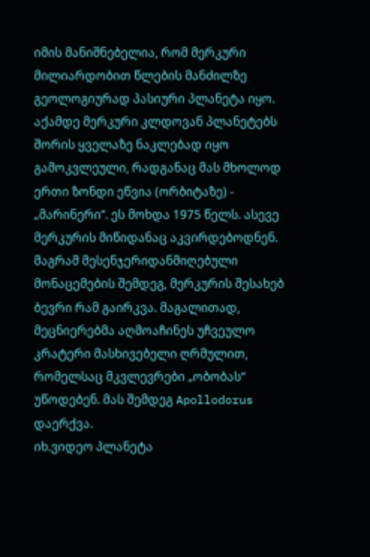იმის მანიშნებელია, რომ მერკური მილიარდობით წლების მანძილზე გეოლოგიურად პასიური პლანეტა იყო. აქამდე მერკური კლდოვან პლანეტებს შორის ყველაზე ნაკლებად იყო გამოკვლეული, რადგანაც მას მხოლოდ ერთი ზონდი ეწვია (ორბიტაზე) - „მარინერი“. ეს მოხდა 1975 წელს. ასევე მერკურის მიწიდანაც აკვირდებოდნენ. მაგრამ მესენჯერიდანმიღებული მონაცემების შემდეგ, მერკურის შესახებ ბევრი რამ გაირკვა. მაგალითად, მეცნიერებმა აღმოაჩინეს უჩვეულო კრატერი მასხივებელი ღრმულით, რომელსაც მკვლევრები „ობობას“ უწოდებენ. მას შემდეგ Apollodorus დაერქვა.
იხ.ვიდეო პლანეტა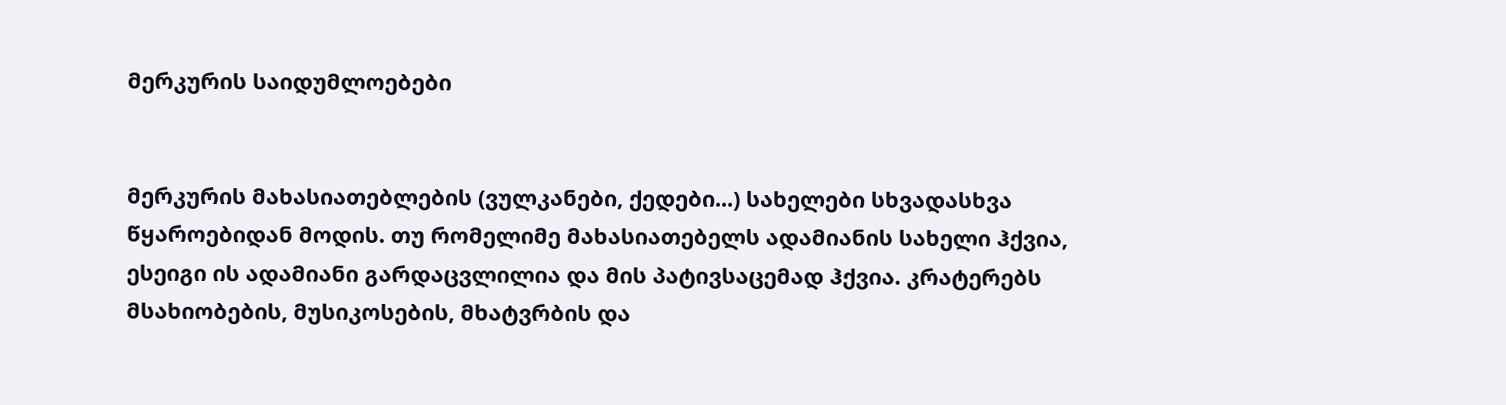მერკურის საიდუმლოებები


მერკურის მახასიათებლების (ვულკანები, ქედები...) სახელები სხვადასხვა წყაროებიდან მოდის. თუ რომელიმე მახასიათებელს ადამიანის სახელი ჰქვია, ესეიგი ის ადამიანი გარდაცვლილია და მის პატივსაცემად ჰქვია. კრატერებს მსახიობების, მუსიკოსების, მხატვრბის და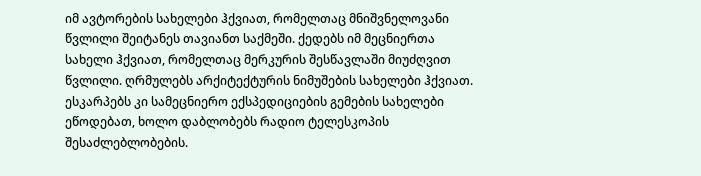იმ ავტორების სახელები ჰქვიათ, რომელთაც მნიშვნელოვანი წვლილი შეიტანეს თავიანთ საქმეში. ქედებს იმ მეცნიერთა სახელი ჰქვიათ, რომელთაც მერკურის შესწავლაში მიუძღვით წვლილი. ღრმულებს არქიტექტურის ნიმუშების სახელები ჰქვიათ. ესკარპებს კი სამეცნიერო ექსპედიციების გემების სახელები ეწოდებათ, ხოლო დაბლობებს რადიო ტელესკოპის შესაძლებლობების.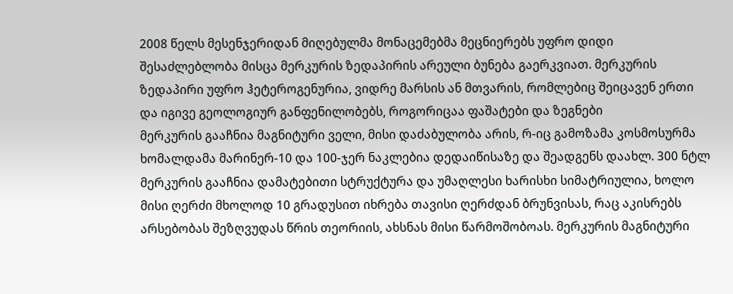2008 წელს მესენჯერიდან მიღებულმა მონაცემებმა მეცნიერებს უფრო დიდი შესაძლებლობა მისცა მერკურის ზედაპირის არეული ბუნება გაერკვიათ. მერკურის ზედაპირი უფრო ჰეტეროგენურია, ვიდრე მარსის ან მთვარის, რომლებიც შეიცავენ ერთი და იგივე გეოლოგიურ განფენილობებს, როგორიცაა ფაშატები და ზეგნები
მერკურის გააჩნია მაგნიტური ველი, მისი დაძაბულობა არის, რ-იც გამოზამა კოსმოსურმა ხომალდამა მარინერ-10 და 100-ჯერ ნაკლებია დედაიწისაზე და შეადგენს დაახლ. 300 ნტლ მერკურის გააჩნია დამატებითი სტრუქტურა და უმაღლესი ხარისხი სიმატრიულია, ხოლო მისი ღერძი მხოლოდ 10 გრადუსით იხრება თავისი ღერძდან ბრუნვისას, რაც აკისრებს არსებობას შეზღვუდას წრის თეორიის, ახსნას მისი წარმოშობოას. მერკურის მაგნიტური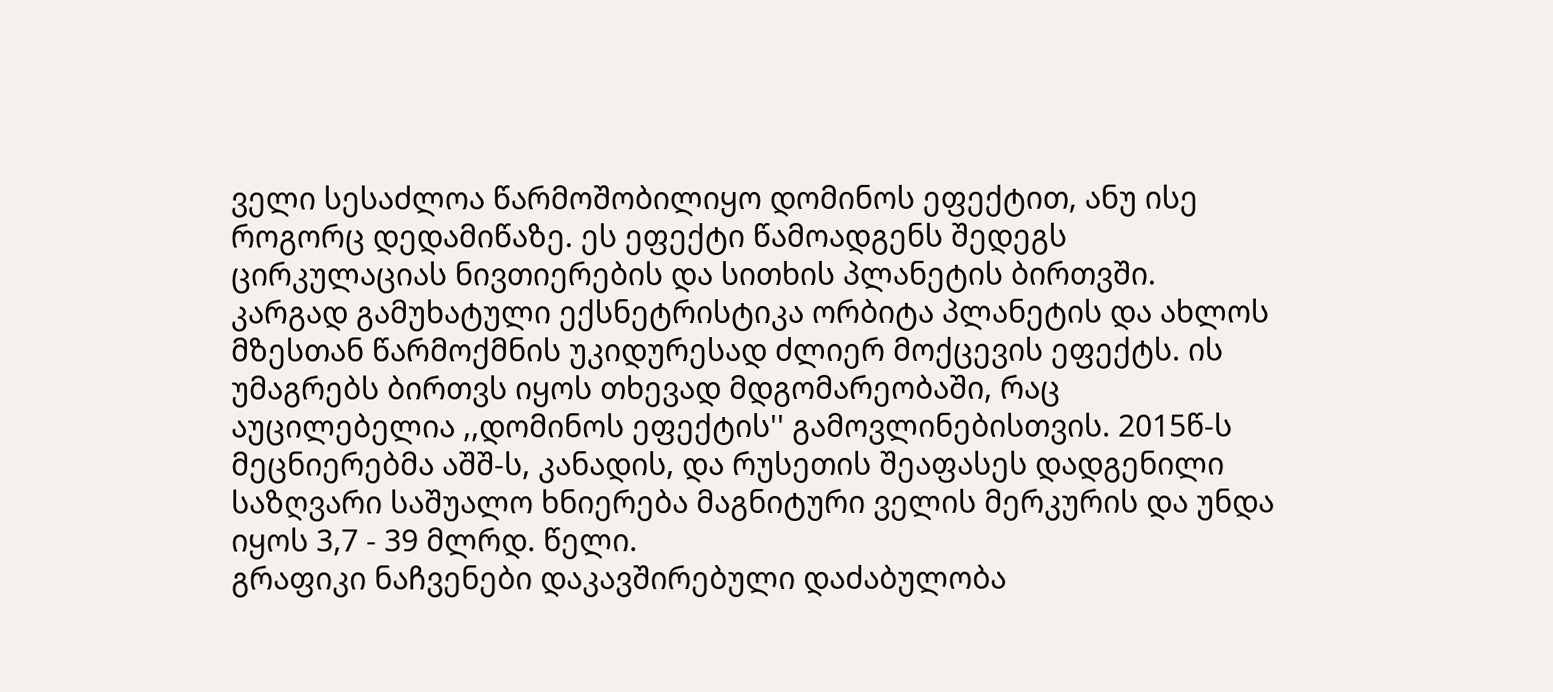ველი სესაძლოა წარმოშობილიყო დომინოს ეფექტით, ანუ ისე როგორც დედამიწაზე. ეს ეფექტი წამოადგენს შედეგს ცირკულაციას ნივთიერების და სითხის პლანეტის ბირთვში. კარგად გამუხატული ექსნეტრისტიკა ორბიტა პლანეტის და ახლოს მზესთან წარმოქმნის უკიდურესად ძლიერ მოქცევის ეფექტს. ის უმაგრებს ბირთვს იყოს თხევად მდგომარეობაში, რაც აუცილებელია ,,დომინოს ეფექტის'' გამოვლინებისთვის. 2015წ-ს მეცნიერებმა აშშ-ს, კანადის, და რუსეთის შეაფასეს დადგენილი საზღვარი საშუალო ხნიერება მაგნიტური ველის მერკურის და უნდა იყოს 3,7 - 39 მლრდ. წელი.
გრაფიკი ნაჩვენები დაკავშირებული დაძაბულობა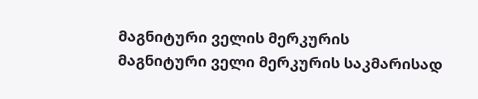მაგნიტური ველის მერკურის
მაგნიტური ველი მერკურის საკმარისად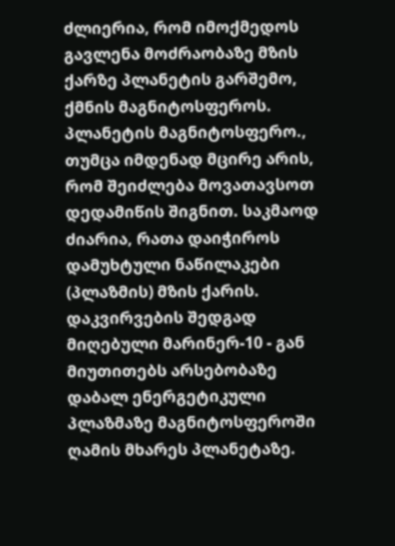ძლიერია, რომ იმოქმედოს გავლენა მოძრაობაზე მზის ქარზე პლანეტის გარშემო, ქმნის მაგნიტოსფეროს. პლანეტის მაგნიტოსფერო., თუმცა იმდენად მცირე არის, რომ შეიძლება მოვათავსოთ დედამიწის შიგნით. საკმაოდ ძიარია, რათა დაიჭიროს დამუხტული ნაწილაკები (პლაზმის) მზის ქარის. დაკვირვების შედგად მიღებული მარინერ-10 - გან მიუთითებს არსებობაზე დაბალ ენერგეტიკული პლაზმაზე მაგნიტოსფეროში ღამის მხარეს პლანეტაზე.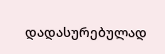დადასურებულად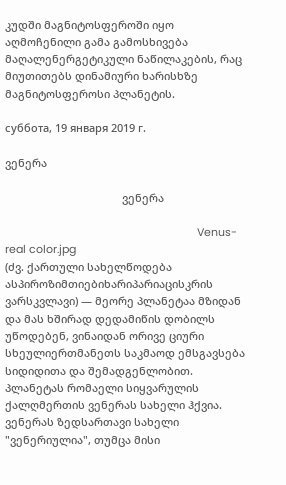კუდში მაგნიტოსფეროში იყო აღმოჩენილი გამა გამოსხივება მაღალენერგეტიკული ნაწილაკების, რაც მიუთითებს დინამიური ხარისხზე მაგნიტოსფეროსი პლანეტის.

суббота, 19 января 2019 г.

ვენერა

                                       ვენერა

                                                                Venus-real color.jpg
(ძვ. ქართული სახელწოდება ასპიროზიმთიებიხარიპარიაცისკრის ვარსკვლავი) — მეორე პლანეტაა მზიდან და მას ხშირად დედამიწის დობილს უწოდებენ, ვინაიდან ორივე ციური სხეულიერთმანეთს საკმაოდ ემსგავსება სიდიდითა და შემადგენლობით. პლანეტას რომაელი სიყვარულის ქალღმერთის ვენერას სახელი ჰქვია.
ვენერას ზედსართავი სახელი "ვენერიულია", თუმცა მისი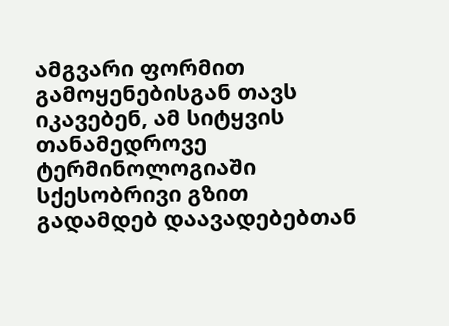ამგვარი ფორმით გამოყენებისგან თავს იკავებენ, ამ სიტყვის თანამედროვე ტერმინოლოგიაში სქესობრივი გზით გადამდებ დაავადებებთან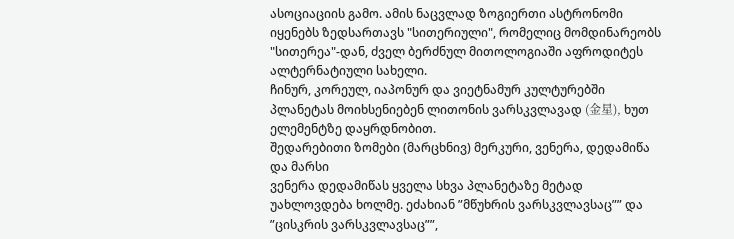ასოციაციის გამო. ამის ნაცვლად ზოგიერთი ასტრონომი იყენებს ზედსართავს "სითერიული", რომელიც მომდინარეობს "სითერეა"-დან, ძველ ბერძნულ მითოლოგიაში აფროდიტეს ალტერნატიული სახელი.
ჩინურ, კორეულ, იაპონურ და ვიეტნამურ კულტურებში პლანეტას მოიხსენიებენ ლითონის ვარსკვლავად (金星), ხუთ ელემენტზე დაყრდნობით.
შედარებითი ზომები (მარცხნივ) მერკური, ვენერა, დედამიწა და მარსი
ვენერა დედამიწას ყველა სხვა პლანეტაზე მეტად უახლოვდება ხოლმე. ეძახიან ”მწუხრის ვარსკვლავსაც”” და ”ცისკრის ვარსკვლავსაც””,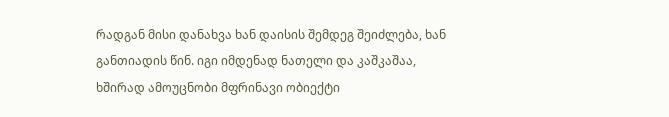რადგან მისი დანახვა ხან დაისის შემდეგ შეიძლება, ხან განთიადის წინ. იგი იმდენად ნათელი და კაშკაშაა, ხშირად ამოუცნობი მფრინავი ობიექტი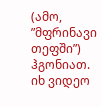(ამო, ”მფრინავი თეფში”) ჰგონიათ.
იხ ვიდეო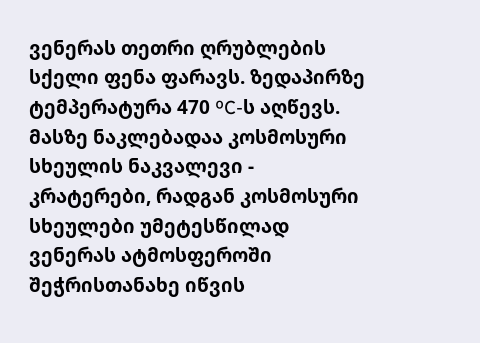ვენერას თეთრი ღრუბლების სქელი ფენა ფარავს. ზედაპირზე ტემპერატურა 470 ºC-ს აღწევს. მასზე ნაკლებადაა კოსმოსური სხეულის ნაკვალევი - კრატერები, რადგან კოსმოსური სხეულები უმეტესწილად ვენერას ატმოსფეროში შეჭრისთანახე იწვის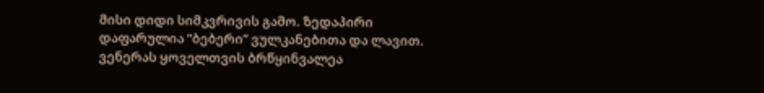მისი დიდი სიმკვრივის გამო. ზედაპირი დაფარულია ”ბებერი” ვულკანებითა და ლავით.
ვენერას ყოველთვის ბრწყინვალეა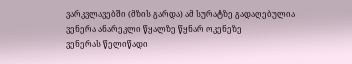ვარკვლავებში (მზის გარდა) ამ სურატზე გადაღებულია ვენერა ანარეკლი წყალზე წყნარ ოკენეზე
ვენერას წელიწადი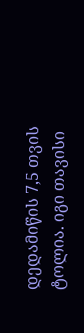დედამიწის 7,5 თვის ტოლია. იგი თავისი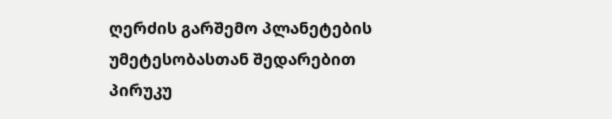ღერძის გარშემო პლანეტების უმეტესობასთან შედარებით პირუკუ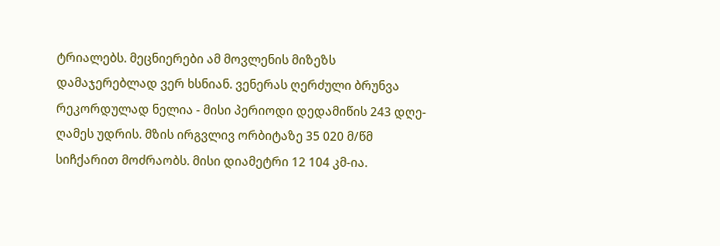ტრიალებს. მეცნიერები ამ მოვლენის მიზეზს დამაჯერებლად ვერ ხსნიან. ვენერას ღერძული ბრუნვა რეკორდულად ნელია - მისი პერიოდი დედამიწის 243 დღე-ღამეს უდრის. მზის ირგვლივ ორბიტაზე 35 020 მ/წმ სიჩქარით მოძრაობს. მისი დიამეტრი 12 104 კმ-ია.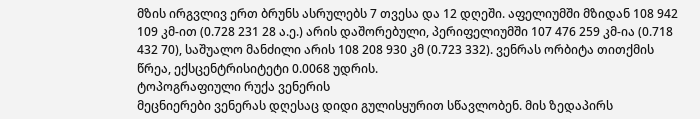მზის ირგვლივ ერთ ბრუნს ასრულებს 7 თვესა და 12 დღეში. აფელიუმში მზიდან 108 942 109 კმ-ით (0.728 231 28 ა.ე.) არის დაშორებული, პერიფელიუმში 107 476 259 კმ-ია (0.718 432 70), საშუალო მანძილი არის 108 208 930 კმ (0.723 332). ვენრას ორბიტა თითქმის წრეა, ექსცენტრისიტეტი 0.0068 უდრის.
ტოპოგრაფიული რუქა ვენერის
მეცნიერები ვენერას დღესაც დიდი გულისყურით სწავლობენ. მის ზედაპირს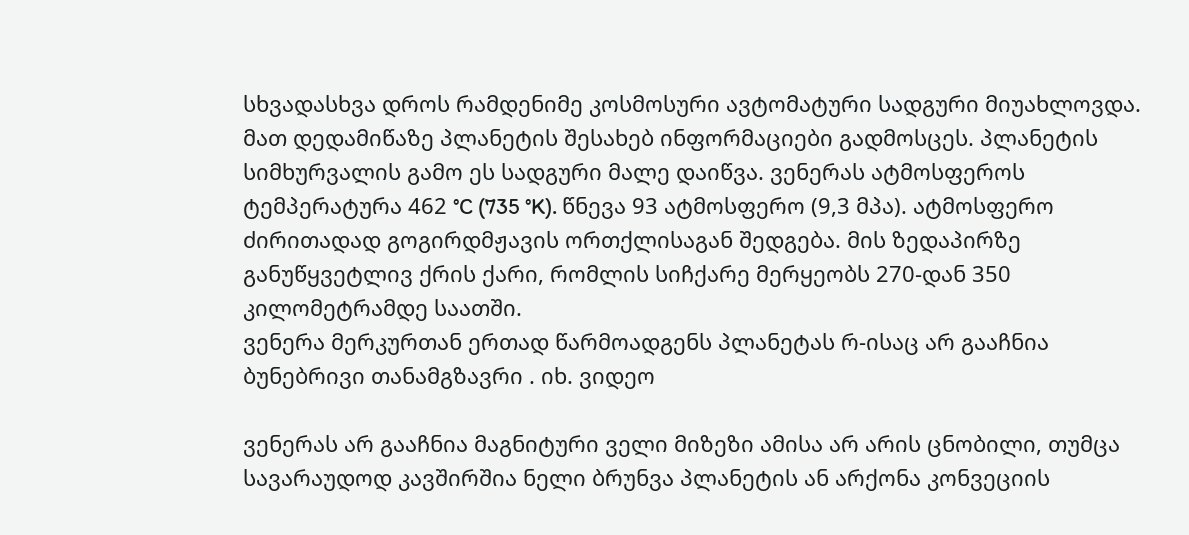სხვადასხვა დროს რამდენიმე კოსმოსური ავტომატური სადგური მიუახლოვდა. მათ დედამიწაზე პლანეტის შესახებ ინფორმაციები გადმოსცეს. პლანეტის სიმხურვალის გამო ეს სადგური მალე დაიწვა. ვენერას ატმოსფეროს ტემპერატურა 462 °C (735 °K). წნევა 93 ატმოსფერო (9,3 მპა). ატმოსფერო ძირითადად გოგირდმჟავის ორთქლისაგან შედგება. მის ზედაპირზე განუწყვეტლივ ქრის ქარი, რომლის სიჩქარე მერყეობს 270-დან 350 კილომეტრამდე საათში.
ვენერა მერკურთან ერთად წარმოადგენს პლანეტას რ-ისაც არ გააჩნია ბუნებრივი თანამგზავრი . იხ. ვიდეო

ვენერას არ გააჩნია მაგნიტური ველი მიზეზი ამისა არ არის ცნობილი, თუმცა სავარაუდოდ კავშირშია ნელი ბრუნვა პლანეტის ან არქონა კონვეციის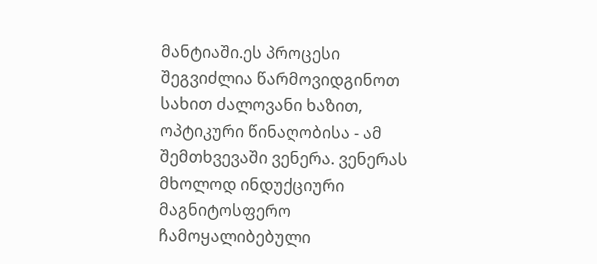მანტიაში.ეს პროცესი შეგვიძლია წარმოვიდგინოთ სახით ძალოვანი ხაზით, ოპტიკური წინაღობისა - ამ შემთხვევაში ვენერა. ვენერას მხოლოდ ინდუქციური მაგნიტოსფერო ჩამოყალიბებული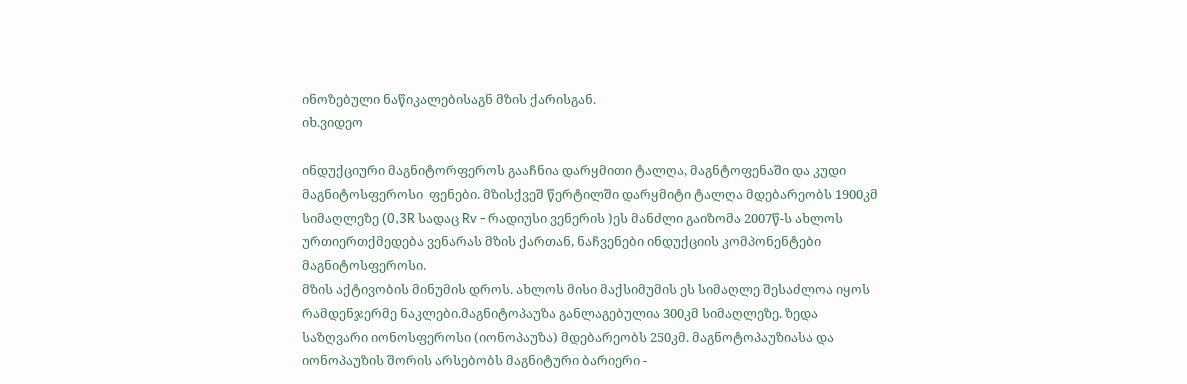ინოზებული ნაწიკალებისაგნ მზის ქარისგან.
იხ.ვიდეო

ინდუქციური მაგნიტორფეროს გააჩნია დარყმითი ტალღა, მაგნტოფენაში და კუდი მაგნიტოსფეროსი  ფენები. მზისქვეშ წერტილში დარყმიტი ტალღა მდებარეობს 1900კმ სიმაღლეზე (0,3R სადაც Rv - რადიუსი ვენერის )ეს მანძლი გაიზომა 2007წ-ს ახლოს
ურთიერთქმედება ვენარას მზის ქართან, ნაჩვენები ინდუქციის კომპონენტები მაგნიტოსფეროსი.
მზის აქტივობის მინუმის დროს. ახლოს მისი მაქსიმუმის ეს სიმაღლე შესაძლოა იყოს რამდენჯერმე ნაკლები.მაგნიტოპაუზა განლაგებულია 300კმ სიმაღლეზე. ზედა საზღვარი იონოსფეროსი (იონოპაუზა) მდებარეობს 250კმ. მაგნოტოპაუზიასა და იონოპაუზის შორის არსებობს მაგნიტური ბარიერი -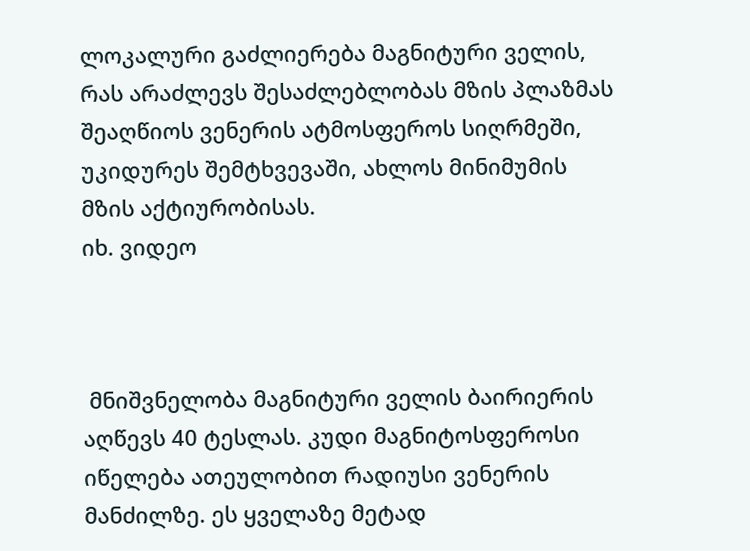ლოკალური გაძლიერება მაგნიტური ველის, რას არაძლევს შესაძლებლობას მზის პლაზმას შეაღწიოს ვენერის ატმოსფეროს სიღრმეში, უკიდურეს შემტხვევაში, ახლოს მინიმუმის მზის აქტიურობისას.
იხ. ვიდეო



 მნიშვნელობა მაგნიტური ველის ბაირიერის აღწევს 40 ტესლას. კუდი მაგნიტოსფეროსი იწელება ათეულობით რადიუსი ვენერის მანძილზე. ეს ყველაზე მეტად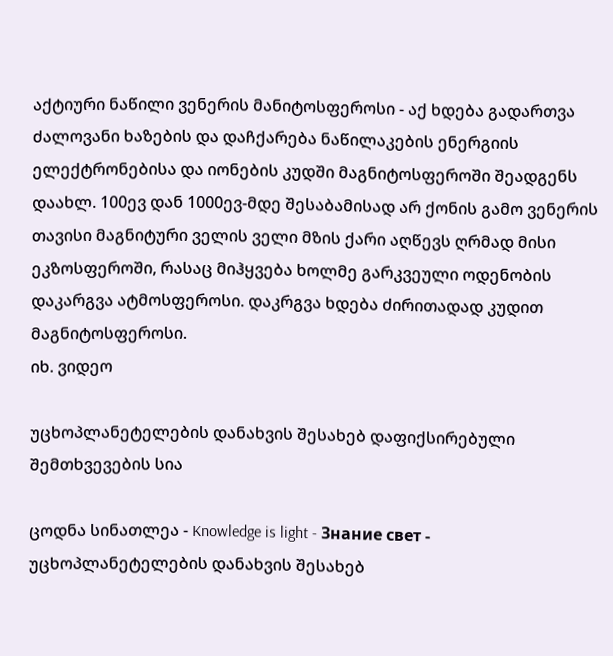აქტიური ნაწილი ვენერის მანიტოსფეროსი - აქ ხდება გადართვა ძალოვანი ხაზების და დაჩქარება ნაწილაკების ენერგიის ელექტრონებისა და იონების კუდში მაგნიტოსფეროში შეადგენს დაახლ. 100ევ დან 1000ევ-მდე შესაბამისად არ ქონის გამო ვენერის თავისი მაგნიტური ველის ველი მზის ქარი აღწევს ღრმად მისი ეკზოსფეროში, რასაც მიჰყვება ხოლმე გარკვეული ოდენობის დაკარგვა ატმოსფეროსი. დაკრგვა ხდება ძირითადად კუდით მაგნიტოსფეროსი.
იხ. ვიდეო

უცხოპლანეტელების დანახვის შესახებ დაფიქსირებული შემთხვევების სია

ცოდნა სინათლეა - Knowledge is light - Знание свет -     უცხოპლანეტელების დანახვის შესახებ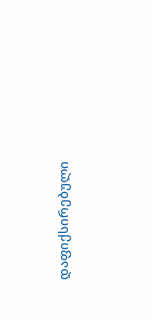დაფიქსირებული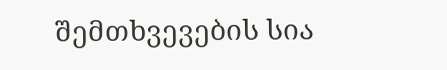შემთხვევების სია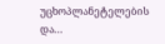უცხოპლანეტელების და...